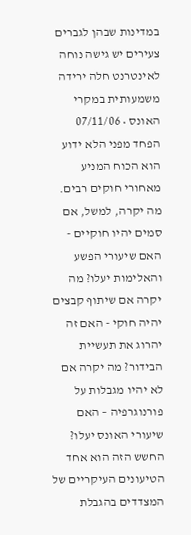במדינות שבהן לגברים צעירים יש גישה נוחה לאינטרנט חלה ירידה משמעותית במקרי האונס • 07/11/06
הפחד מפני הלא ידוע הוא הכוח המניע מאחורי חוקים רבים. מה יקרה, למשל, אם סמים יהיו חוקיים - האם שיעורי הפשע והאלימות יעלו? מה יקרה אם שיתוף קבצים יהיה חוקי - האם זה יהרוג את תעשיית הבידור? מה יקרה אם לא יהיו מגבלות על פורנוגרפיה – האם שיעורי האונס יעלו? החשש הזה הוא אחד הטיעונים העיקריים של המצדדים בהגבלת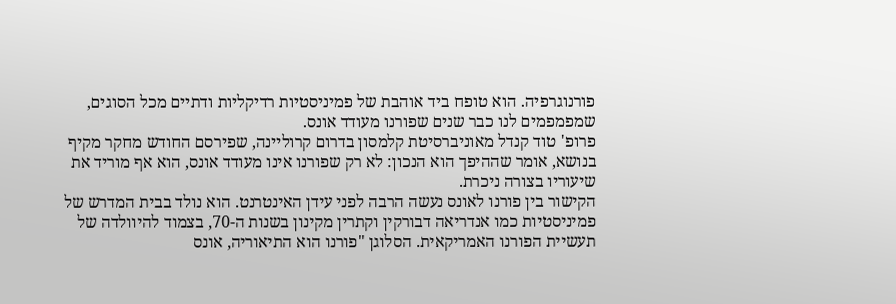פורנוגרפיה. הוא טופח ביד אוהבת של פמיניסטיות רדיקליות ודתיים מכל הסוגים, שמפמפמים לנו כבר שנים שפורנו מעודד אונס.
פרופ' טוד קנדל מאוניברסיטת קלמסון בדרום קרוליינה, שפירסם החודש מחקר מקיף בנושא, אומר שההיפך הוא הנכון: לא רק שפורנו אינו מעודד אונס, הוא אף מוריד את שיעוריו בצורה ניכרת.
הקישור בין פורנו לאונס נעשה הרבה לפני עידן האינטרנט. הוא נולד בבית המדרש של פמיניסטיות כמו אנדריאה דבורקין וקתרין מקינון בשנות ה-70, בצמוד להיוולדה של תעשיית הפורנו האמריקאית. הסלוגן "פורנו הוא התיאוריה, אונס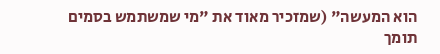הוא המעשה" (שמזכיר מאוד את "מי שמשתמש בסמים תומך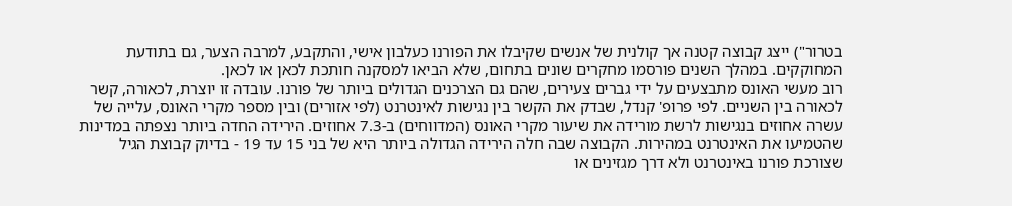בטרור") ייצג קבוצה קטנה אך קולנית של אנשים שקיבלו את הפורנו כעלבון אישי, והתקבע, למרבה הצער, גם בתודעת המחוקקים. במהלך השנים פורסמו מחקרים שונים בתחום, שלא הביאו למסקנה חותכת לכאן או לכאן.
רוב מעשי האונס מתבצעים על ידי גברים צעירים, שהם גם הצרכנים הגדולים ביותר של פורנו. עובדה זו יוצרת, לכאורה, קשר לכאורה בין השניים. לפי פרופ' קנדל, שבדק את הקשר בין נגישות לאינטרנט (לפי אזורים) ובין מספר מקרי האונס, עלייה של עשרה אחוזים בנגישות לרשת מורידה את שיעור מקרי האונס (המדווחים) ב-7.3 אחוזים. הירידה החדה ביותר נצפתה במדינות שהטמיעו את האינטרנט במהירות. הקבוצה שבה חלה הירידה הגדולה ביותר היא של בני 15 עד 19 - בדיוק קבוצת הגיל שצורכת פורנו באינטרנט ולא דרך מגזינים או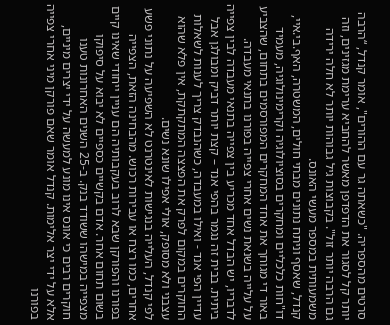סרטים מהספריה. "כשאתה גר עם ההורים", אומר קנדל, “הרבה יותר קל לסגור את הדפדפן מאשר להחביא ערימת מגזינים, וזה גם הרבה יותר זול". בקבוצות גיל גבוהות יותר לא חלה ירידה משמעותית במספר מעשי האונס.
קנדל, שאסף וניתח נתונים מבתי חולים, המשטרה, האף.בי.איי, דו"חות כלכליים ומחקרים בסוציולוגיה וקרימינולוגיה, מעמיד באור די מגוחך את אחד המחקרים המפורסמים בתחום, שהצביע על עלייה בשנאת נשים אחרי צפייה בפורנו בתנאי מעבדה. לדבריו, יש הבדל אחד מכריע בין צפייה בתנאי מעבדה לבין צפייה ביתית. בבית זה נגמר בהפי אנד – קצת יותר דביק ומבולגן אבל עדיין הפי אנד - ואילו במעבדה, כשהנבדק צריך לענות לשאלות החוקרים במקום לפרק את הפצצה המתקתקת, אין פלא שהוא עצבני ולא מסופק, אולי אפילו שונא נשים.
לפי קנדל, העלייה בנגישות לאינטרנט לא השפיעה על נתוני פשע אחרים, כמו רצח או עבירות רכוש. מהבחינה הזאת, הצפייה בפורנו והפורקן שבא לרוב בעקבותיה הם עניין ייחודי שאינו קיים בשום תחום אחר. אדם בקשיים כספיים לא יבוא על סיפוקו מצפייה במישהו ששודד בנק. ב-25 השנים האחרונות טענו חוקרים רבים כי אונס אינו מונע למעשה על ידי יצרים מיניים, אלא על ידי יצר אלימות. קנדל אומר שאם פורקן מיני אחרי צפייה בפורנו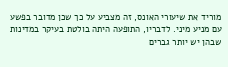מוריד את שיעורי האונס, זה מצביע על כך שכן מדובר בפשע עם מניע מיני. לדבריו, התופעה היתה בולטת בעיקר במדינות שבהן יש יותר גברים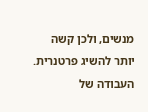מנשים, ולכן קשה יותר להשיג פרטנרית.
העבודה של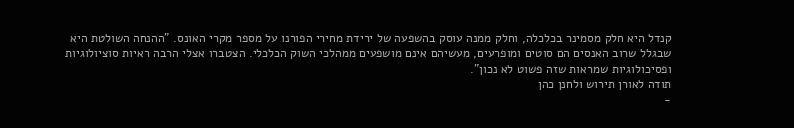קנדל היא חלק מסמינר בכלכלה, וחלק ממנה עוסק בהשפעה של ירידת מחירי הפורנו על מספר מקרי האונס. "ההנחה השולטת היא שבגלל שרוב האנסים הם סוטים ומופרעים, מעשיהם אינם מושפעים ממהלכי השוק הכלכלי. הצטברו אצלי הרבה ראיות סוציולוגיות ופסיכולוגיות שמראות שזה פשוט לא נכון”.
תודה לאורן תירוש ולחנן כהן
-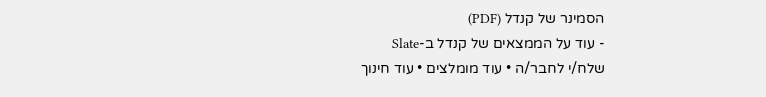הסמינר של קנדל (PDF)
- עוד על הממצאים של קנדל ב-Slate
שלח/י לחבר/ה • עוד מומלצים • עוד חינוך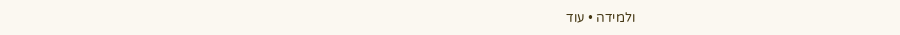ולמידה • עוד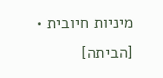מיניות חיובית • [הביתה]